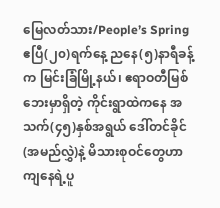မြေလတ်သား/People’s Spring
ဧပြီ(၂၀)ရက်နေ့ ညနေ(၅)နာရီခန့်က မြင်းခြံမြို့နယ်၊ ဧရာဝတီမြစ်ဘေးမှာရှိတဲ့ ကိုင်းရွာထဲကနေ အသက်(၄၅)နှစ်အရွယ် ဒေါ်တင်ခိုင်(အမည်လွှဲ)နဲ့ မိသားစုဝင်တွေဟာ ကျနေရဲ့ပူ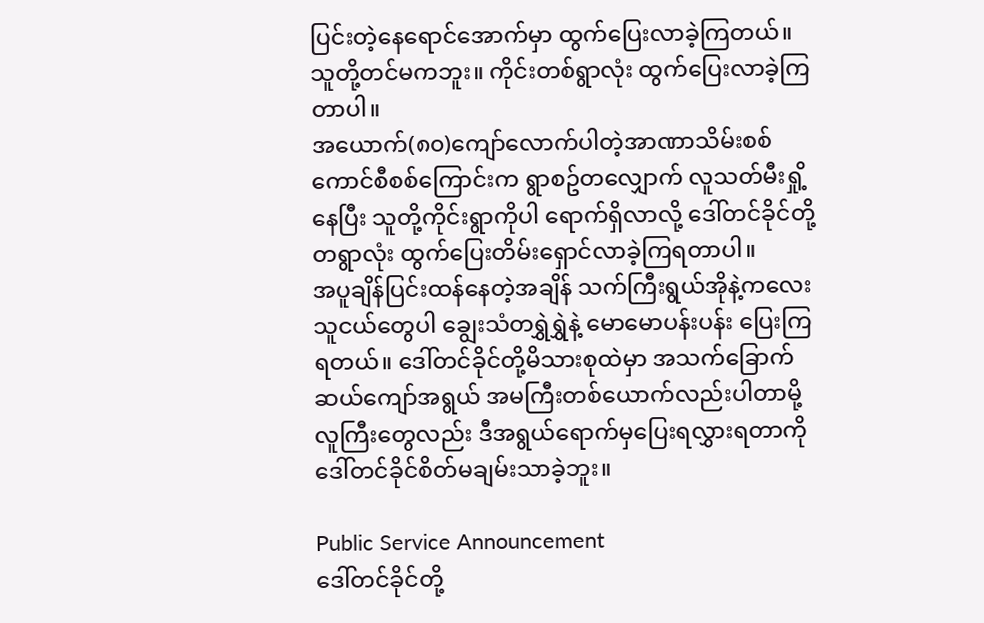ပြင်းတဲ့နေရောင်အောက်မှာ ထွက်ပြေးလာခဲ့ကြတယ်။ သူတို့တင်မကဘူး။ ကိုင်းတစ်ရွာလုံး ထွက်ပြေးလာခဲ့ကြတာပါ။
အယောက်(၈၀)ကျော်လောက်ပါတဲ့အာဏာသိမ်းစစ်ကောင်စီစစ်ကြောင်းက ရွာစဥ်တလျှောက် လူသတ်မီးရှို့နေပြီး သူတို့ကိုင်းရွာကိုပါ ရောက်ရှိလာလို့ ဒေါ်တင်ခိုင်တို့တရွာလုံး ထွက်ပြေးတိမ်းရှောင်လာခဲ့ကြရတာပါ။
အပူချိန်ပြင်းထန်နေတဲ့အချိန် သက်ကြီးရွယ်အိုနဲ့ကလေးသူငယ်တွေပါ ချွေးသံတရွှဲရွှဲနဲ့ မောမောပန်းပန်း ပြေးကြရတယ်။ ဒေါ်တင်ခိုင်တို့မိသားစုထဲမှာ အသက်ခြောက်ဆယ်ကျော်အရွယ် အမကြီးတစ်ယောက်လည်းပါတာမို့ လူကြီးတွေလည်း ဒီအရွယ်ရောက်မှပြေးရလွှားရတာကို ဒေါ်တင်ခိုင်စိတ်မချမ်းသာခဲ့ဘူး။

Public Service Announcement
ဒေါ်တင်ခိုင်တို့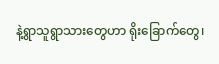နဲ့ရွာသူရွာသားတွေဟာ ရိုးခြောက်တွေ၊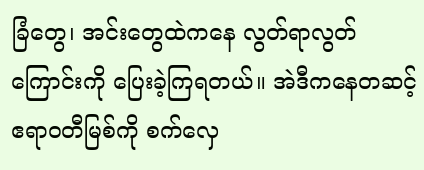ခြံတွေ၊ အင်းတွေထဲကနေ လွတ်ရာလွတ်ကြောင်းကို ပြေးခဲ့ကြရတယ်။ အဲဒီကနေတဆင့် ဧရာဝတီမြစ်ကို စက်လှေ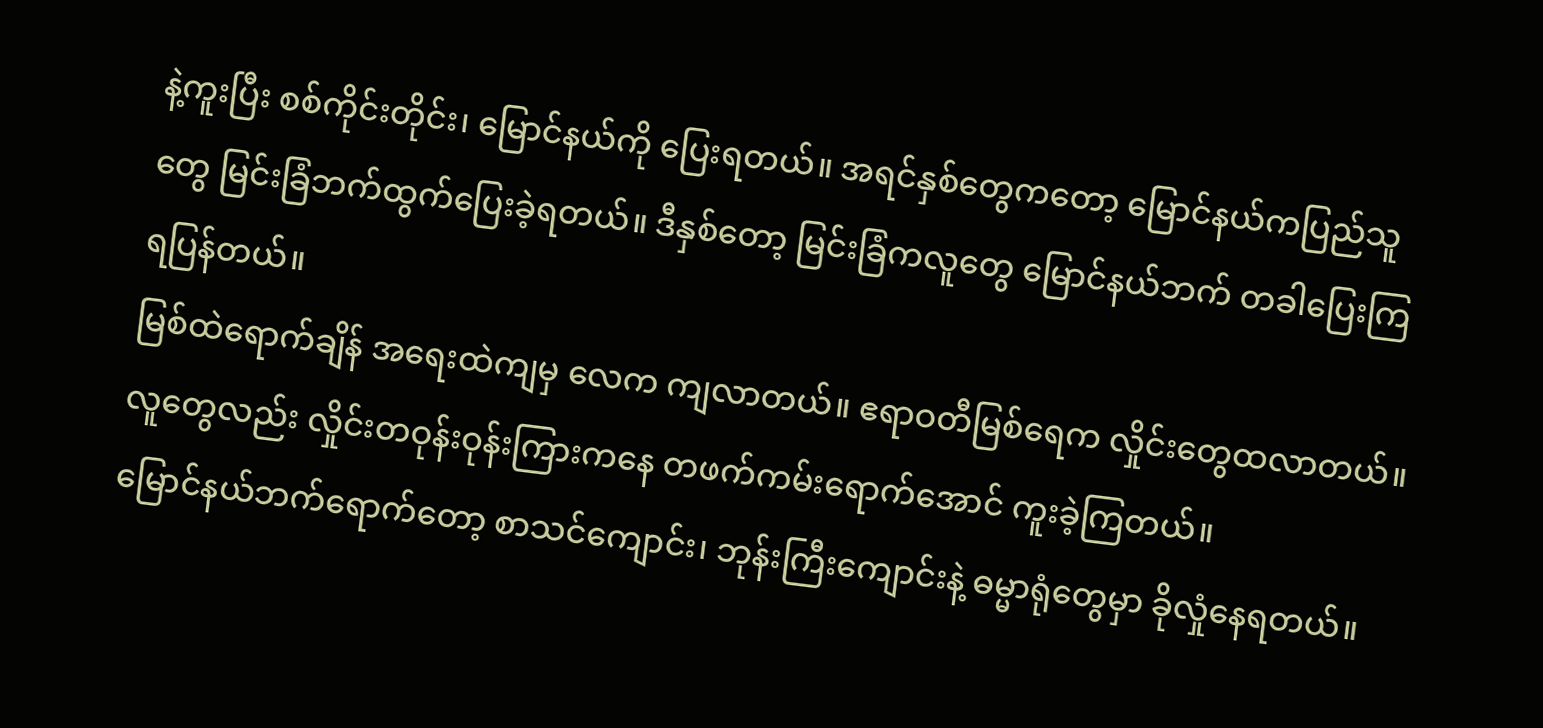နဲ့ကူးပြီး စစ်ကိုင်းတိုင်း၊ မြောင်နယ်ကို ပြေးရတယ်။ အရင်နှစ်တွေကတော့ မြောင်နယ်ကပြည်သူတွေ မြင်းခြံဘက်ထွက်ပြေးခဲ့ရတယ်။ ဒီနှစ်တော့ မြင်းခြံကလူတွေ မြောင်နယ်ဘက် တခါပြေးကြရပြန်တယ်။
မြစ်ထဲရောက်ချိန် အရေးထဲကျမှ လေက ကျလာတယ်။ ဧရာဝတီမြစ်ရေက လှိုင်းတွေထလာတယ်။ လူတွေလည်း လှိုင်းတဝုန်းဝုန်းကြားကနေ တဖက်ကမ်းရောက်အောင် ကူးခဲ့ကြတယ်။
မြောင်နယ်ဘက်ရောက်တော့ စာသင်ကျောင်း၊ ဘုန်းကြီးကျောင်းနဲ့ ဓမ္မာရုံတွေမှာ ခိုလှုံနေရတယ်။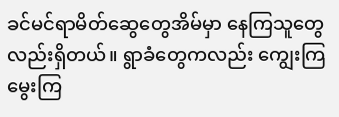ခင်မင်ရာမိတ်ဆွေတွေအိမ်မှာ နေကြသူတွေလည်းရှိတယ်။ ရွာခံတွေကလည်း ကျွေးကြမွေးကြ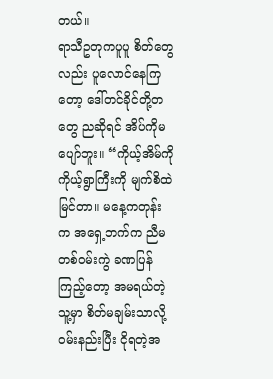တယ်။
ရာသီဥတုကပူပူ စိတ်တွေလည်း ပူလောင်နေကြတော့ ဒေါ်တင်ခိုင်တို့တတွေ ညဆိုရင် အိပ်ကိုမပျော်ဘူး။ “ကိုယ့်အိမ်ကို ကိုယ့်ရွာကြီးကို မျက်စိထဲမြင်တာ။ မနေ့ကတုန်းက အရှေ့ဘက်က ညီမတစ်ဝမ်းကွဲ ခဏပြန်ကြည့်တော့ အမရယ်တဲ့ သူ့မှာ စိတ်မချမ်းသာလို့ ဝမ်းနည်းပြီး ငိုရတဲ့အ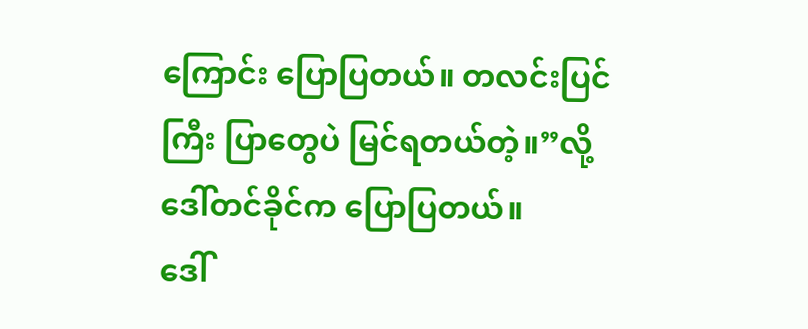ကြောင်း ပြောပြတယ်။ တလင်းပြင်ကြီး ပြာတွေပဲ မြင်ရတယ်တဲ့။”လို့ ဒေါ်တင်ခိုင်က ပြောပြတယ်။
ဒေါ်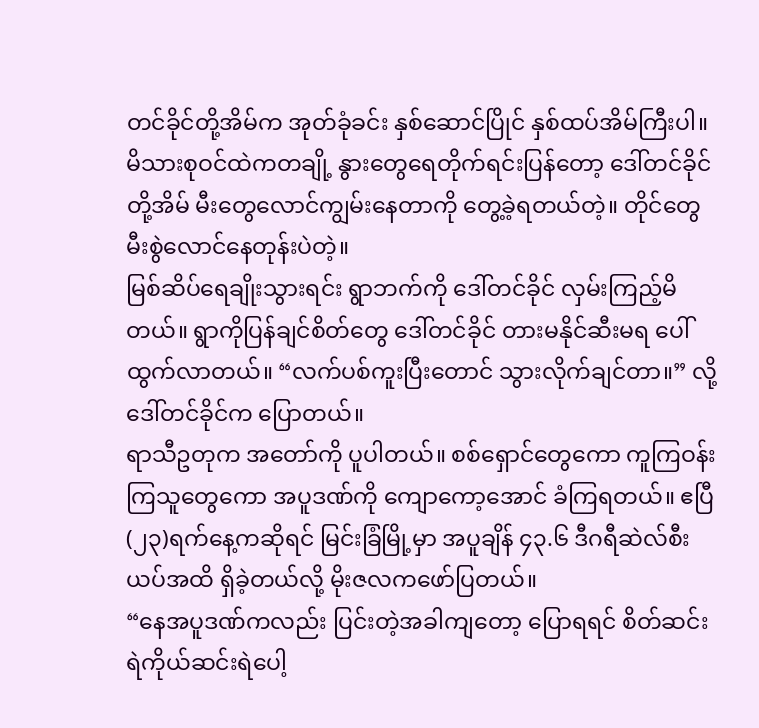တင်ခိုင်တို့အိမ်က အုတ်ခုံခင်း နှစ်ဆောင်ပြိုင် နှစ်ထပ်အိမ်ကြီးပါ။ မိသားစုဝင်ထဲကတချို့ နွားတွေရေတိုက်ရင်းပြန်တော့ ဒေါ်တင်ခိုင်တို့အိမ် မီးတွေလောင်ကျွမ်းနေတာကို တွေ့ခဲ့ရတယ်တဲ့။ တိုင်တွေမီးစွဲလောင်နေတုန်းပဲတဲ့။
မြစ်ဆိပ်ရေချိုးသွားရင်း ရွာဘက်ကို ဒေါ်တင်ခိုင် လှမ်းကြည့်မိတယ်။ ရွာကိုပြန်ချင်စိတ်တွေ ဒေါ်တင်ခိုင် တားမနိုင်ဆီးမရ ပေါ်ထွက်လာတယ်။ “လက်ပစ်ကူးပြီးတောင် သွားလိုက်ချင်တာ။” လို့ ဒေါ်တင်ခိုင်က ပြောတယ်။
ရာသီဥတုက အတော်ကို ပူပါတယ်။ စစ်ရှောင်တွေကော ကူကြဝန်းကြသူတွေကော အပူဒဏ်ကို ကျောကော့အောင် ခံကြရတယ်။ ဧပြီ(၂၃)ရက်နေ့ကဆိုရင် မြင်းခြံမြို့မှာ အပူချိန် ၄၃.၆ ဒီဂရီဆဲလ်စီးယပ်အထိ ရှိခဲ့တယ်လို့ မိုးဇလကဖော်ပြတယ်။
“နေအပူဒဏ်ကလည်း ပြင်းတဲ့အခါကျတော့ ပြောရရင် စိတ်ဆင်းရဲကိုယ်ဆင်းရဲပေါ့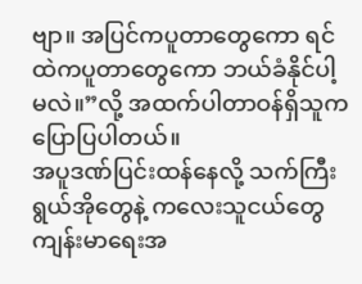ဗျာ။ အပြင်ကပူတာတွေကော ရင်ထဲကပူတာတွေကော ဘယ်ခံနိုင်ပါ့မလဲ။”လို့ အထက်ပါတာဝန်ရှိသူက ပြောပြပါတယ်။
အပူဒဏ်ပြင်းထန်နေလို့ သက်ကြီးရွယ်အိုတွေနဲ့ ကလေးသူငယ်တွေ ကျန်းမာရေးအ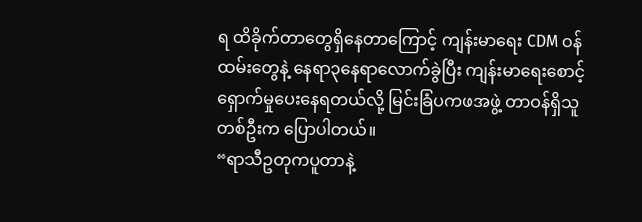ရ ထိခိုက်တာတွေရှိနေတာကြောင့် ကျန်းမာရေး CDM ဝန်ထမ်းတွေနဲ့ နေရာ၃နေရာလောက်ခွဲပြီး ကျန်းမာရေးစောင့်ရှောက်မှုပေးနေရတယ်လို့ မြင်းခြံပကဖအဖွဲ့ တာဝန်ရှိသူတစ်ဦးက ပြောပါတယ်။
“ရာသီဥတုကပူတာနဲ့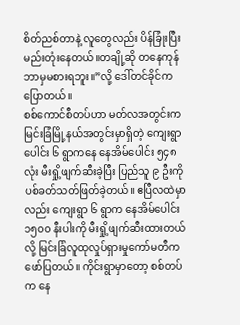စိတ်ညစ်တာနဲ့ လူတွေလည်း ပိန်ခြုံးပြီး မည်းတုံးနေတယ်။တချို့ဆို တနေကုန်ဘာမှမစားရဘူး။”လို့ ဒေါ်တင်ခိုင်က ပြောတယ်။
စစ်ကောင်စီတပ်ဟာ မတ်လအတွင်းက မြင်းခြံမြို့နယ်အတွင်းမှာရှိတဲ့ ကျေးရွာပေါင်း ၆ ရွာကနေ နေအိမ်ပေါင်း ၅၄၈ လုံး မီးရှို့ဖျက်ဆီးခဲ့ပြီး ပြည်သူ ၉ ဦးကို ပစ်ခတ်သတ်ဖြတ်ခဲ့တယ်။ ဧပြီလထဲမှာလည်း ကျေးရွာ ၆ ရွာက နေအိမ်ပေါင်း ၁၅၀၀ နီးပါးကို မီးရှို့ဖျက်ဆီးထားတယ်လို့ မြင်းခြံလူထုလှုပ်ရှားမှုကော်မတီက ဖော်ပြတယ်။ ကိုင်းရွာမှာတော့ စစ်တပ်က နေ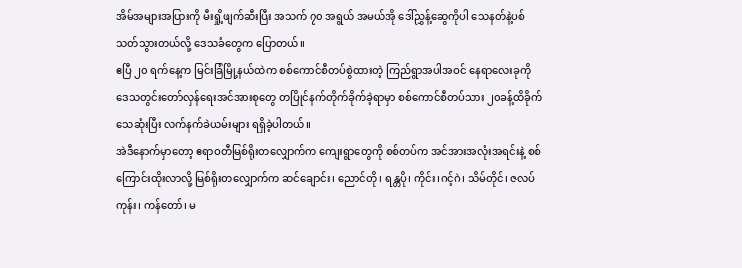အိမ်အများအပြားကို မီးရှို့ဖျက်ဆီးပြီး အသက် ၇၀ အရွယ် အမယ်အို ဒေါ်ညွှန့်ဆွေကိုပါ သေနတ်နဲ့ပစ်သတ်သွားတယ်လို့ ဒေသခံတွေက ပြောတယ်။
ဧပြီ ၂၀ ရက်နေ့က မြင်းခြံမြို့နယ်ထဲက စစ်ကောင်စီတပ်စွဲထားတဲ့ ကြည်ရွာအပါအဝင် နေရာလေးခုကို ဒေသတွင်းတော်လှန်ရေးအင်အားစုတွေ တပြိုင်နက်တိုက်ခိုက်ခဲ့ရာမှာ စစ်ကောင်စီတပ်သား ၂၀ခန့်ထိခိုက်သေဆုံးပြီး လက်နက်ခဲယမ်းများ ရရှိခဲ့ပါတယ်။
အဲဒီနောက်မှာတော့ ဧရာဝတီမြစ်ရိုးတလျှောက်က ကျေးရွာတွေကို စစ်တပ်က အင်အားအလုံးအရင်းနဲ့ စစ်ကြောင်းထိုးလာလို့ မြစ်ရိုးတလျှောက်က ဆင်ချောင်း၊ ညောင်တို၊ ရန္တပို၊ ကိုင်း၊ဂင့်ဂဲ၊ သိမ်တိုင်၊ ဇလပ်ကုန်း၊ ကန်တော်၊ မ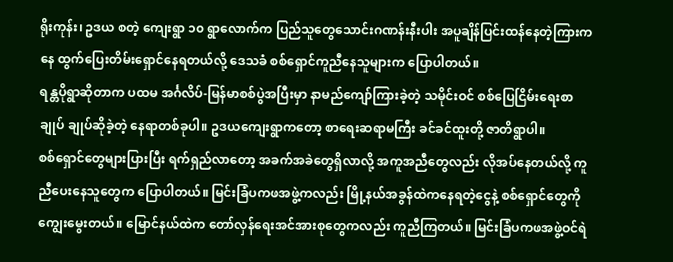ရိုးကုန်း၊ ဥဒယ စတဲ့ ကျေးရွာ ၁၀ ရွာလောက်က ပြည်သူတွေသောင်းဂဏန်းနီးပါး အပူချိန်ပြင်းထန်နေတဲ့ကြားကနေ ထွက်ပြေးတိမ်းရှောင်နေရတယ်လို့ ဒေသခံ စစ်ရှောင်ကူညီနေသူများက ပြောပါတယ်။
ရန္တပိုရွာဆိုတာက ပထမ အင်္ဂလိပ်-မြန်မာစစ်ပွဲအပြီးမှာ နာမည်ကျော်ကြားခဲ့တဲ့ သမိုင်းဝင် စစ်ပြေငြိမ်းရေးစာချုပ် ချုပ်ဆိုခဲ့တဲ့ နေရာတစ်ခုပါ။ ဥဒယကျေးရွာကတော့ စာရေးဆရာမကြီး ခင်ခင်ထူးတို့ ဇာတိရွာပါ။
စစ်ရှောင်တွေများပြားပြီး ရက်ရှည်လာတော့ အခက်အခဲတွေရှိလာလို့ အကူအညီတွေလည်း လိုအပ်နေတယ်လို့ ကူညီပေးနေသူတွေက ပြောပါတယ်။ မြင်းခြံပကဖအဖွဲ့ကလည်း မြို့နယ်အခွန်ထဲကနေရတဲ့ငွေနဲ့ စစ်ရှောင်တွေကို ကျွေးမွေးတယ်။ မြောင်နယ်ထဲက တော်လှန်ရေးအင်အားစုတွေကလည်း ကူညီကြတယ်။ မြင်းခြံပကဖအဖွဲ့ဝင်ရဲ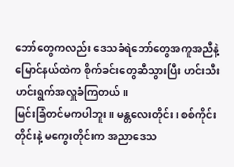ဘော်တွေကလည်း ဒေသခံရဲဘော်တွေအကူအညီနဲ့ မြောင်နယ်ထဲက စိုက်ခင်းတွေဆီသွားပြီး ဟင်းသီးဟင်းရွက်အလှူခံကြတယ်။
မြင်းခြံတင်မကပါဘူး။ မန္တလေးတိုင်း၊ စစ်ကိုင်းတိုင်းနဲ့ မကွေးတိုင်းက အညာဒေသ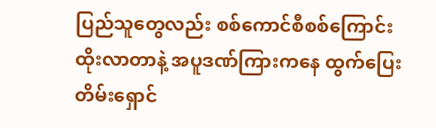ပြည်သူတွေလည်း စစ်ကောင်စီစစ်ကြောင်းထိုးလာတာနဲ့ အပူဒဏ်ကြားကနေ ထွက်ပြေးတိမ်းရှောင်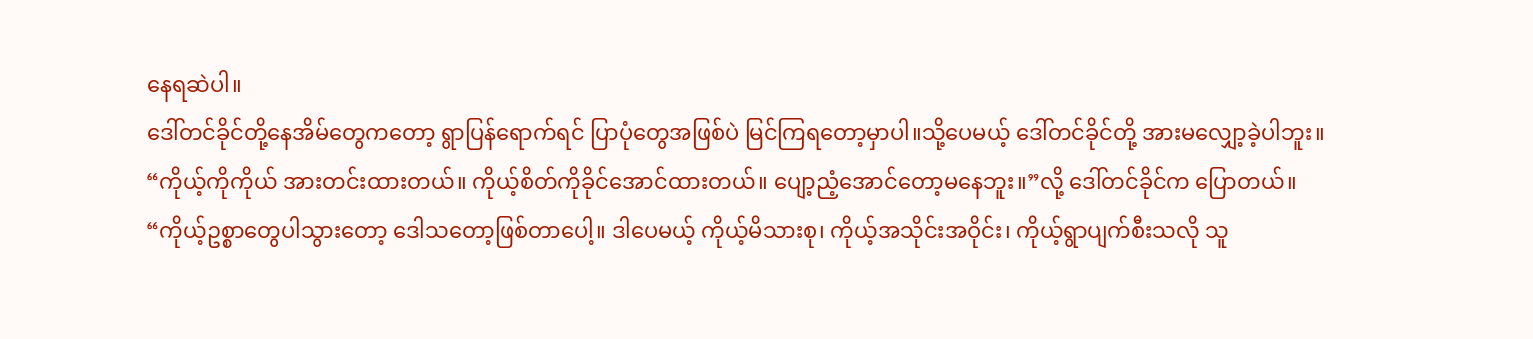နေရဆဲပါ။
ဒေါ်တင်ခိုင်တို့နေအိမ်တွေကတော့ ရွာပြန်ရောက်ရင် ပြာပုံတွေအဖြစ်ပဲ မြင်ကြရတော့မှာပါ။သို့ပေမယ့် ဒေါ်တင်ခိုင်တို့ အားမလျှော့ခဲ့ပါဘူး။
“ကိုယ့်ကိုကိုယ် အားတင်းထားတယ်။ ကိုယ့်စိတ်ကိုခိုင်အောင်ထားတယ်။ ပျော့ညံ့အောင်တော့မနေဘူး။”လို့ ဒေါ်တင်ခိုင်က ပြောတယ်။
“ကိုယ့်ဥစ္စာတွေပါသွားတော့ ဒေါသတော့ဖြစ်တာပေါ့။ ဒါပေမယ့် ကိုယ့်မိသားစု၊ ကိုယ့်အသိုင်းအဝိုင်း၊ ကိုယ့်ရွာပျက်စီးသလို သူ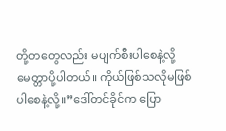တို့တတွေလည်း မပျက်စီးပါစေနဲ့လို့ မေတ္တာပို့ပါတယ်။ ကိုယ်ဖြစ်သလိုမဖြစ်ပါစေနဲ့လို့။”ဒေါ်တင်ခိုင်က ပြော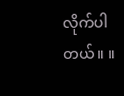လိုက်ပါတယ်။ ။